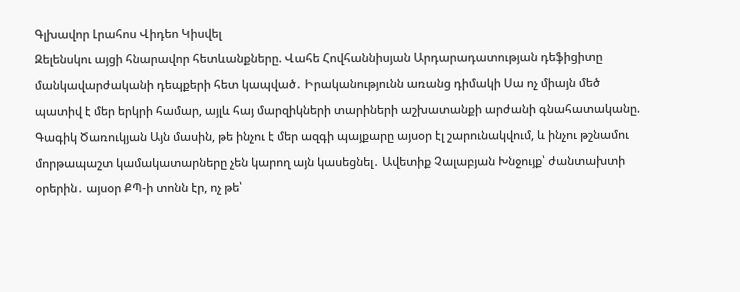Գլխավոր Լրահոս Վիդեո Կիսվել
Զելենսկու այցի հնարավոր հետևանքները. Վահե Հովհաննիսյան Արդարադատության դեֆիցիտը մանկավարժականի դեպքերի հետ կապված․ Իրականությունն առանց դիմակի Սա ոչ միայն մեծ պատիվ է մեր երկրի համար, այլև հայ մարզիկների տարիների աշխատանքի արժանի գնահատականը. Գագիկ Ծառուկյան Այն մասին, թե ինչու է մեր ազգի պայքարը այսօր էլ շարունակվում, և ինչու թշնամու մորթապաշտ կամակատարները չեն կարող այն կասեցնել․ Ավետիք Չալաբյան Խնջույք՝ ժանտախտի օրերին․ այսօր ՔՊ-ի տոնն էր, ոչ թե՝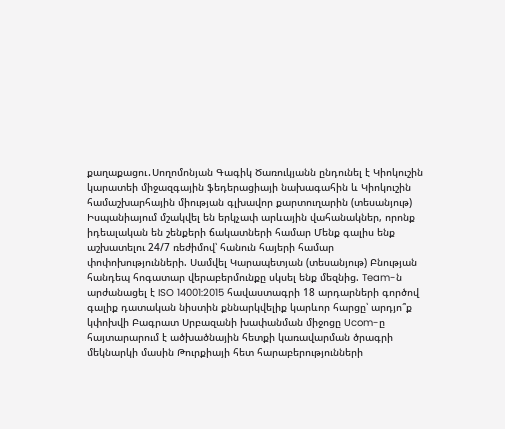քաղաքացու․Սողոմոնյան Գագիկ Ծառուկյանն ընդունել է Կիոկուշին կարատեի միջազգային ֆեդերացիայի նախագահին և Կիոկուշին համաշխարհային միության գլխավոր քարտուղարին (տեսանյութ) Իսպանիայում մշակվել են երկչափ արևային վահանակներ, որոնք իդեալական են շենքերի ճակատների համար Մենք գալիս ենք աշխատելու 24/7 ռեժիմով՝ հանուն հայերի համար փոփոխությունների. Սամվել Կարապետյան (տեսանյութ) Բնության հանդեպ հոգատար վերաբերմունքը սկսել ենք մեզնից. Team-ն արժանացել է ISO 14001:2015 հավաստագրի 18 արդարների գործով գալիք դատական նիստին քննարկվելիք կարևոր հարցը՝ արդյո՞ք կփոխվի Բագրատ Սրբազանի խափանման միջոցը Ucom-ը հայտարարում է ածխածնային հետքի կառավարման ծրագրի մեկնարկի մասին Թուրքիայի հետ հարաբերությունների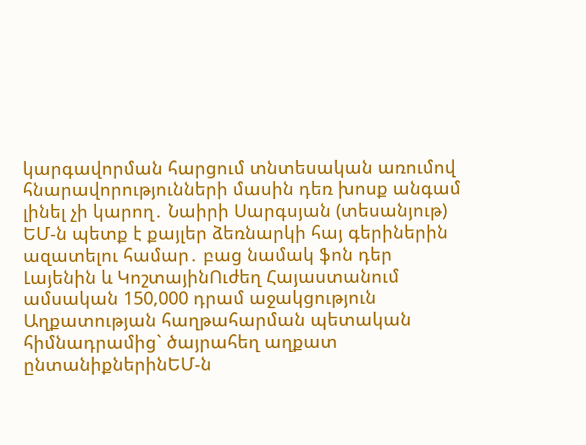կարգավորման հարցում տնտեսական առումով հնարավորությունների մասին դեռ խոսք անգամ լինել չի կարող․ Նաիրի Սարգսյան (տեսանյութ)
ԵՄ-ն պետք է քայլեր ձեռնարկի հայ գերիներին ազատելու համար․ բաց նամակ ֆոն դեր Լայենին և ԿոշտայինՈւժեղ Հայաստանում ամսական 150,000 դրամ աջակցություն Աղքատության հաղթահարման պետական հիմնադրամից` ծայրահեղ աղքատ ընտանիքներինԵՄ-ն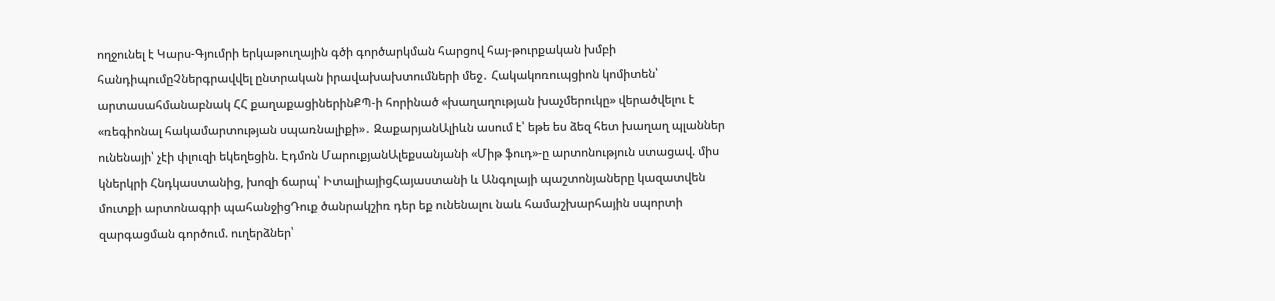ողջունել է Կարս-Գյումրի երկաթուղային գծի գործարկման հարցով հայ-թուրքական խմբի հանդիպումըՉներգրավվել ընտրական իրավախախտումների մեջ․ Հակակոռուպցիոն կոմիտեն՝ արտասահմանաբնակ ՀՀ քաղաքացիներինՔՊ-ի հորինած «խաղաղության խաչմերուկը» վերածվելու է «ռեգիոնալ հակամարտության սպառնալիքի»․ ԶաքարյանԱլիևն ասում է՝ եթե ես ձեզ հետ խաղաղ պլաններ ունենայի՝ չէի փլուզի եկեղեցին. Էդմոն ՄարուքյանԱլեքսանյանի «Միթ ֆուդ»-ը արտոնություն ստացավ. միս կներկրի Հնդկաստանից, խոզի ճարպ՝ ԻտալիայիցՀայաստանի և Անգոլայի պաշտոնյաները կազատվեն մուտքի արտոնագրի պահանջիցԴուք ծանրակշիռ դեր եք ունենալու նաև համաշխարհային սպորտի զարգացման գործում. ուղերձներ՝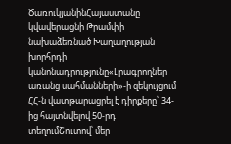ԾառուկյանինՀայաստանը կվավերացնի Թրամփի նախաձեռնած Խաղաղության խորհրդի կանոնադրությունը«Լրագրողներ առանց սահմանների»-ի զեկույցում ՀՀ-ն վատթարացրել է դիրքերը՝ 34-ից հայտնվելով 50-րդ տեղումՇուտով՝ մեր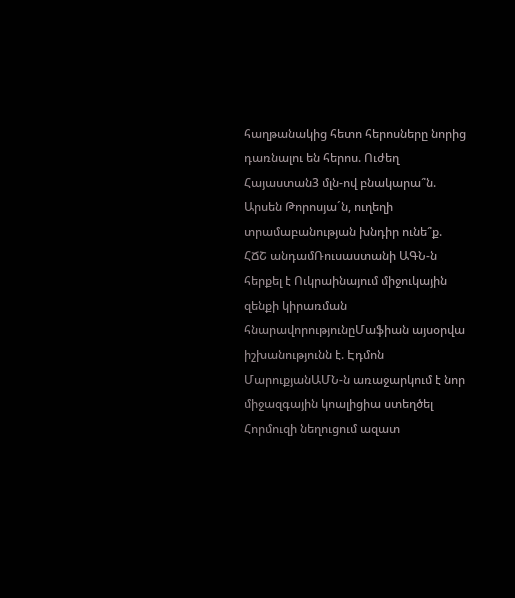հաղթանակից հետո հերոսները նորից դառնալու են հերոս. Ուժեղ Հայաստան3 մլն-ով բնակարա՞ն. Արսեն Թորոսյա´ն, ուղեղի տրամաբանության խնդիր ունե՞ք. ՀՃՇ անդամՌուսաստանի ԱԳՆ-ն հերքել է Ուկրաինայում միջուկային զենքի կիրառման հնարավորությունըՄաֆիան այսօրվա իշխանությունն է. Էդմոն ՄարուքյանԱՄՆ-ն առաջարկում է նոր միջազգային կոալիցիա ստեղծել Հորմուզի նեղուցում ազատ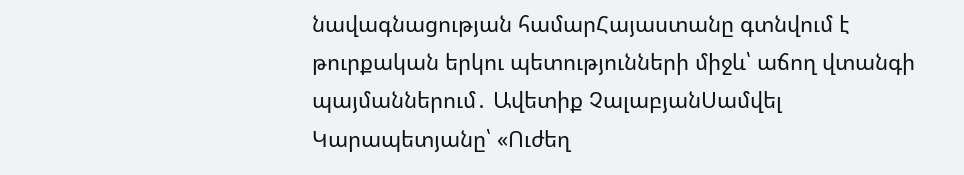նավագնացության համարՀայաստանը գտնվում է թուրքական երկու պետությունների միջև՝ աճող վտանգի պայմաններում․ Ավետիք ՉալաբյանՍամվել Կարապետյանը՝ «Ուժեղ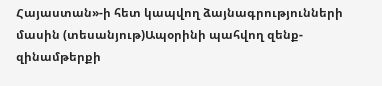Հայաստան»-ի հետ կապվող ձայնագրությունների մասին (տեսանյութ)Ապօրինի պահվող զենք-զինամթերքի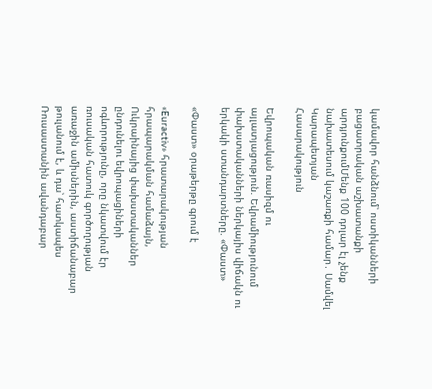կամավոր հանձնում՝ ոստիկանների բացատրական աշխատանքի արդյունքումՄենք 100 դոլար էլ չենք նախատեսում կաշառքի համար․ Սամվել Կարապետյան
Հասարակություն

Եվրոպական ռասիզմ ու այլատյացություն. Եվրամիությունում փախստականների ներկայիս վիճակն ու երկակի ստանդարտները. «Փաստ»

«Փաստ» օրաթերթը գրում է

«Euractiv» հրատարակության հրապարակման համաձայն, Ուկրաինայից փախստականներ ընդունելու եվրոպացիների ոգևորությունը, որը նկատվում էր ռուսական հատուկ գործողության առաջին ամիսներին, աստիճանաբար թուլանում է, և դա՝ հատկապես Ռուսաստանին ավանդաբար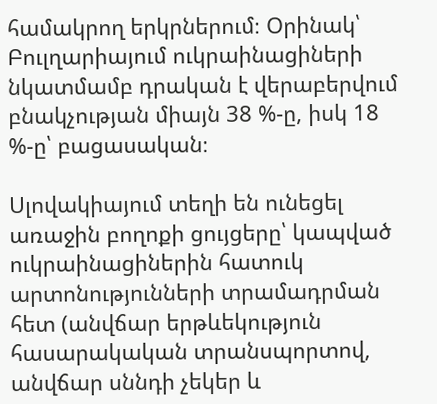համակրող երկրներում։ Օրինակ՝ Բուլղարիայում ուկրաինացիների նկատմամբ դրական է վերաբերվում բնակչության միայն 38 %-ը, իսկ 18 %-ը՝ բացասական։

Սլովակիայում տեղի են ունեցել առաջին բողոքի ցույցերը՝ կապված ուկրաինացիներին հատուկ արտոնությունների տրամադրման հետ (անվճար երթևեկություն հասարակական տրանսպորտով, անվճար սննդի չեկեր և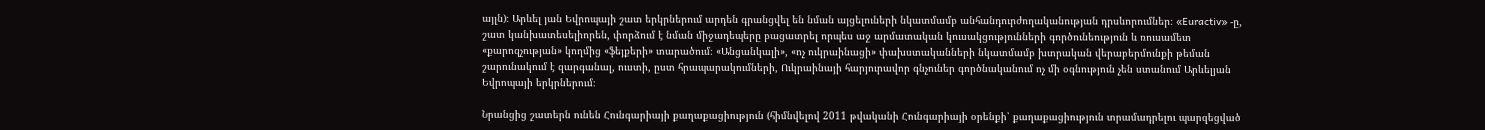այլն)։ Արևել յան Եվրոպայի շատ երկրներում արդեն գրանցվել են նման այցելուների նկատմամբ անհանդուրժողականության դրսևորումներ։ «Euractiv» -ը, շատ կանխատեսելիորեն, փորձում է նման միջադեպերը բացատրել որպես աջ արմատական կուսակցությունների գործունեություն և ռուսամետ «քարոզչության» կողմից «ֆեյքերի» տարածում։ «Անցանկալի», «ոչ ուկրաինացի» փախստականների նկատմամբ խտրական վերաբերմունքի թեման շարունակում է զարգանալ, ուստի, ըստ հրապարակումների, Ուկրաինայի հարյուրավոր գնչուներ գործնականում ոչ մի օգնություն չեն ստանում Արևելյան Եվրոպայի երկրներում։

Նրանցից շատերն ունեն Հունգարիայի քաղաքացիություն (հիմնվելով 2011 թվականի Հունգարիայի օրենքի՝ քաղաքացիություն տրամադրելու պարզեցված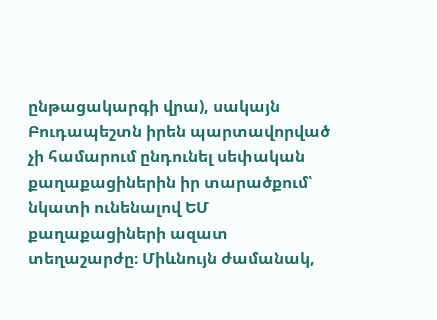ընթացակարգի վրա), սակայն Բուդապեշտն իրեն պարտավորված չի համարում ընդունել սեփական քաղաքացիներին իր տարածքում՝ նկատի ունենալով ԵՄ քաղաքացիների ազատ տեղաշարժը։ Միևնույն ժամանակ,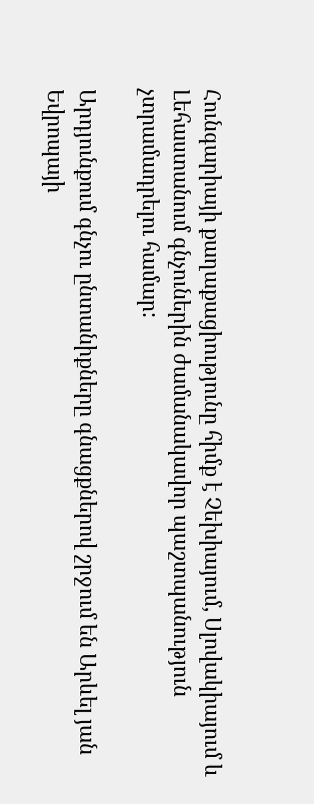Հունգարիայի քաղաքացիությունը հիմք է Չեխիայում, Սլովակիայում և Լեհաստանում գնչուներին ժամանակավոր պաշտպանություն չտրամադրելու համար:

Արդյունքում գնչու ընտանիքները գնացքներով շրջում են Արևել յան Եվրոպայի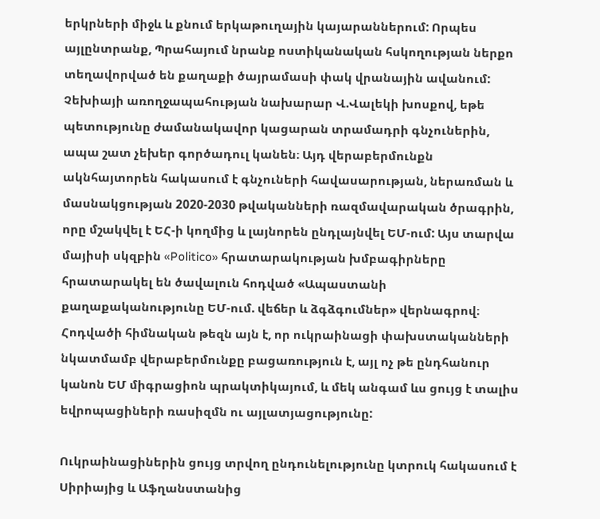երկրների միջև և քնում երկաթուղային կայարաններում: Որպես այլընտրանք, Պրահայում նրանք ոստիկանական հսկողության ներքո տեղավորված են քաղաքի ծայրամասի փակ վրանային ավանում: Չեխիայի առողջապահության նախարար Վ.Վալեկի խոսքով, եթե պետությունը ժամանակավոր կացարան տրամադրի գնչուներին, ապա շատ չեխեր գործադուլ կանեն։ Այդ վերաբերմունքն ակնհայտորեն հակասում է գնչուների հավասարության, ներառման և մասնակցության 2020-2030 թվականների ռազմավարական ծրագրին, որը մշակվել է ԵՀ-ի կողմից և լայնորեն ընդլայնվել ԵՄ-ում: Այս տարվա մայիսի սկզբին «Politico» հրատարակության խմբագիրները հրատարակել են ծավալուն հոդված «Ապաստանի քաղաքականությունը ԵՄ-ում. վեճեր և ձգձգումներ» վերնագրով։ Հոդվածի հիմնական թեզն այն է, որ ուկրաինացի փախստականների նկատմամբ վերաբերմունքը բացառություն է, այլ ոչ թե ընդհանուր կանոն ԵՄ միգրացիոն պրակտիկայում, և մեկ անգամ ևս ցույց է տալիս եվրոպացիների ռասիզմն ու այլատյացությունը:

Ուկրաինացիներին ցույց տրվող ընդունելությունը կտրուկ հակասում է Սիրիայից և Աֆղանստանից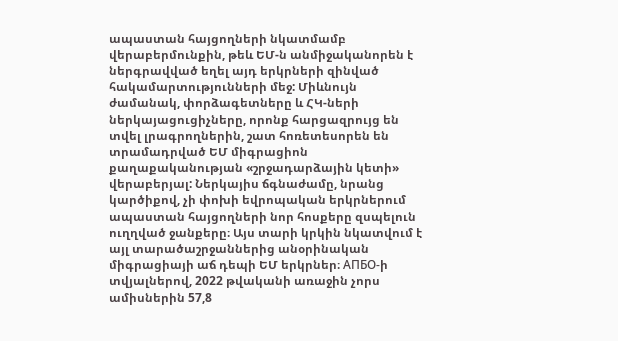ապաստան հայցողների նկատմամբ վերաբերմունքին, թեև ԵՄ-ն անմիջականորեն է ներգրավված եղել այդ երկրների զինված հակամարտությունների մեջ: Միևնույն ժամանակ, փորձագետները և ՀԿ-ների ներկայացուցիչները, որոնք հարցազրույց են տվել լրագրողներին, շատ հոռետեսորեն են տրամադրված ԵՄ միգրացիոն քաղաքականության «շրջադարձային կետի» վերաբերյալ: Ներկայիս ճգնաժամը, նրանց կարծիքով, չի փոխի եվրոպական երկրներում ապաստան հայցողների նոր հոսքերը զսպելուն ուղղված ջանքերը։ Այս տարի կրկին նկատվում է այլ տարածաշրջաններից անօրինական միգրացիայի աճ դեպի ԵՄ երկրներ։ АПБО-ի տվյալներով, 2022 թվականի առաջին չորս ամիսներին 57,8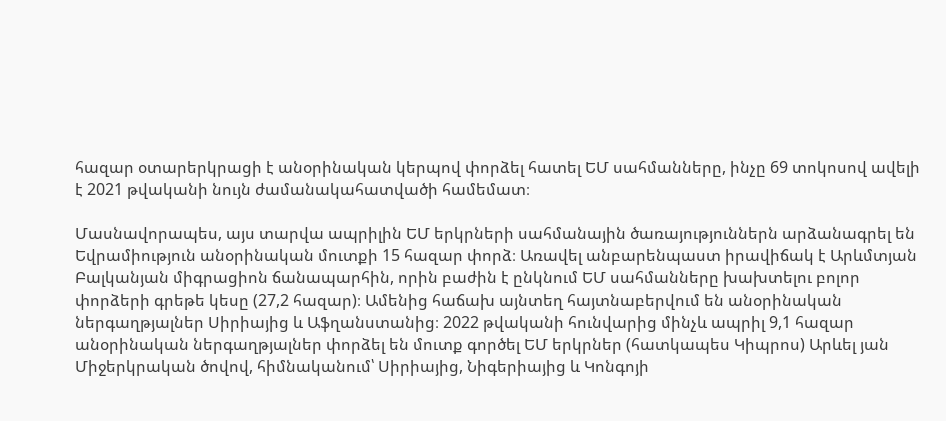հազար օտարերկրացի է անօրինական կերպով փորձել հատել ԵՄ սահմանները, ինչը 69 տոկոսով ավելի է 2021 թվականի նույն ժամանակահատվածի համեմատ։

Մասնավորապես, այս տարվա ապրիլին ԵՄ երկրների սահմանային ծառայություններն արձանագրել են Եվրամիություն անօրինական մուտքի 15 հազար փորձ։ Առավել անբարենպաստ իրավիճակ է Արևմտյան Բալկանյան միգրացիոն ճանապարհին, որին բաժին է ընկնում ԵՄ սահմանները խախտելու բոլոր փորձերի գրեթե կեսը (27,2 հազար)։ Ամենից հաճախ այնտեղ հայտնաբերվում են անօրինական ներգաղթյալներ Սիրիայից և Աֆղանստանից։ 2022 թվականի հունվարից մինչև ապրիլ 9,1 հազար անօրինական ներգաղթյալներ փորձել են մուտք գործել ԵՄ երկրներ (հատկապես Կիպրոս) Արևել յան Միջերկրական ծովով, հիմնականում՝ Սիրիայից, Նիգերիայից և Կոնգոյի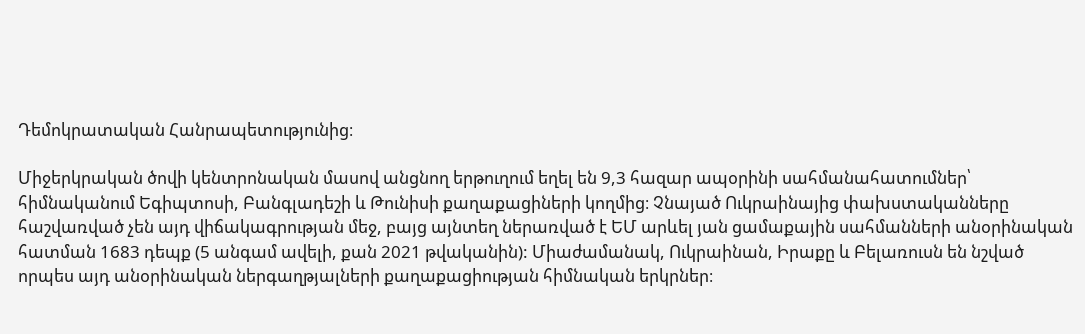Դեմոկրատական Հանրապետությունից։

Միջերկրական ծովի կենտրոնական մասով անցնող երթուղում եղել են 9,3 հազար ապօրինի սահմանահատումներ՝ հիմնականում Եգիպտոսի, Բանգլադեշի և Թունիսի քաղաքացիների կողմից։ Չնայած Ուկրաինայից փախստականները հաշվառված չեն այդ վիճակագրության մեջ, բայց այնտեղ ներառված է ԵՄ արևել յան ցամաքային սահմանների անօրինական հատման 1683 դեպք (5 անգամ ավելի, քան 2021 թվականին): Միաժամանակ, Ուկրաինան, Իրաքը և Բելառուսն են նշված որպես այդ անօրինական ներգաղթյալների քաղաքացիության հիմնական երկրներ։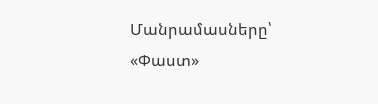Մանրամասները՝ «Փաստ»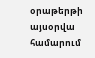օրաթերթի այսօրվա համարում